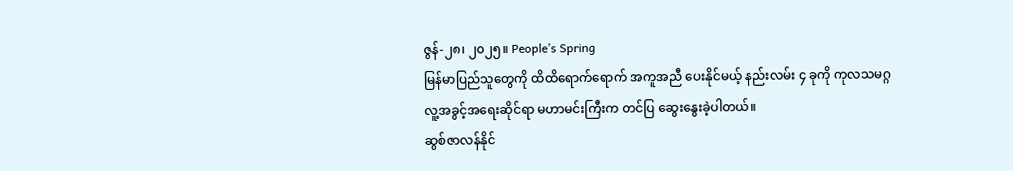ဇွန်-၂၈၊ ၂၀၂၅။ People’s Spring
မြန်မာပြည်သူတွေကို ထိထိရောက်ရောက် အကူအညီ ပေးနိုင်မယ့် နည်းလမ်း ၄ ခုကို ကုလသမဂ္ဂ လူ့အခွင့်အရေးဆိုင်ရာ မဟာမင်းကြီးက တင်ပြ ဆွေးနွေးခဲ့ပါတယ်။
ဆွစ်ဇာလန်နိုင်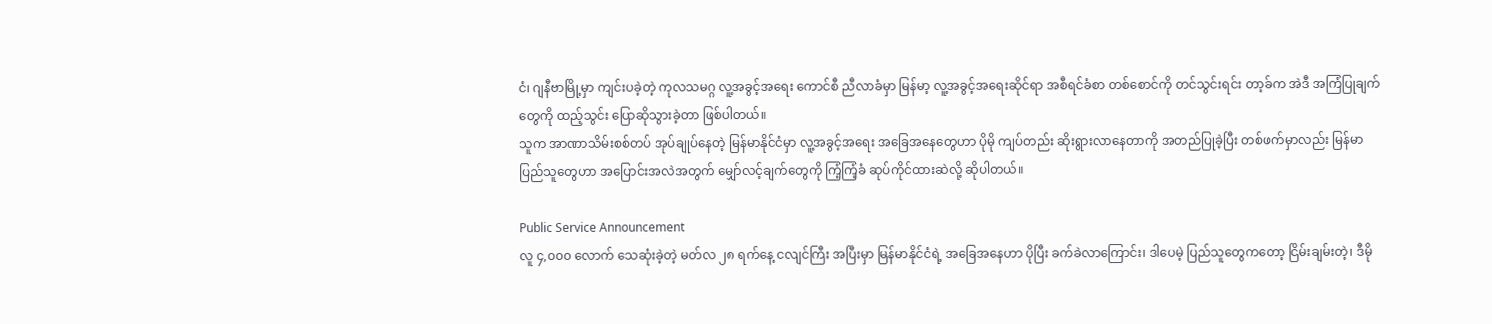ငံ၊ ဂျနီဗာမြို့မှာ ကျင်းပခဲ့တဲ့ ကုလသမဂ္ဂ လူ့အခွင့်အရေး ကောင်စီ ညီလာခံမှာ မြန်မာ့ လူ့အခွင့်အရေးဆိုင်ရာ အစီရင်ခံစာ တစ်စောင်ကို တင်သွင်းရင်း တာ့ခ်က အဲဒီ အကြံပြုချက်တွေကို ထည့်သွင်း ပြောဆိုသွားခဲ့တာ ဖြစ်ပါတယ်။
သူက အာဏာသိမ်းစစ်တပ် အုပ်ချုပ်နေတဲ့ မြန်မာနိုင်ငံမှာ လူ့အခွင့်အရေး အခြေအနေတွေဟာ ပိုမို ကျပ်တည်း ဆိုးရွားလာနေတာကို အတည်ပြုခဲ့ပြီး တစ်ဖက်မှာလည်း မြန်မာပြည်သူတွေဟာ အပြောင်းအလဲအတွက် မျှော်လင့်ချက်တွေကို ကြံ့ကြံ့ခံ ဆုပ်ကိုင်ထားဆဲလို့ ဆိုပါတယ်။

Public Service Announcement
လူ ၄,၀၀၀ လောက် သေဆုံးခဲ့တဲ့ မတ်လ ၂၈ ရက်နေ့ ငလျင်ကြီး အပြီးမှာ မြန်မာနိုင်ငံရဲ့ အခြေအနေဟာ ပိုပြီး ခက်ခဲလာကြောင်း၊ ဒါပေမဲ့ ပြည်သူတွေကတော့ ငြိမ်းချမ်းတဲ့၊ ဒီမို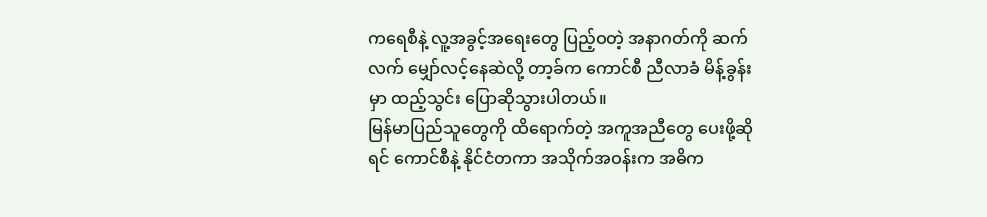ကရေစီနဲ့ လူ့အခွင့်အရေးတွေ ပြည့်ဝတဲ့ အနာဂတ်ကို ဆက်လက် မျှော်လင့်နေဆဲလို့ တာ့ခ်က ကောင်စီ ညီလာခံ မိန့်ခွန်းမှာ ထည့်သွင်း ပြောဆိုသွားပါတယ်။
မြန်မာပြည်သူတွေကို ထိရောက်တဲ့ အကူအညီတွေ ပေးဖို့ဆိုရင် ကောင်စီနဲ့ နိုင်ငံတကာ အသိုက်အဝန်းက အဓိက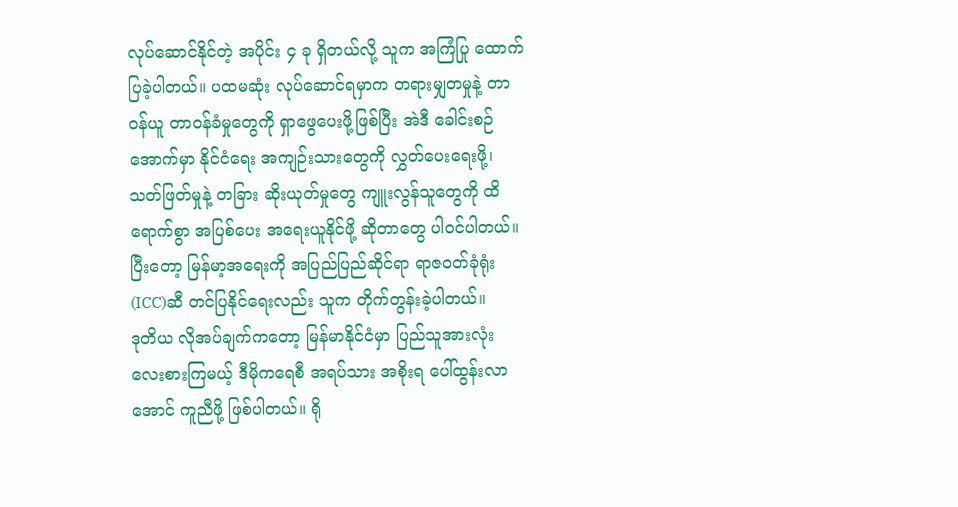လုပ်ဆောင်နိုင်တဲ့ အပိုင်း ၄ ခု ရှိတယ်လို့ သူက အကြံပြု ထောက်ပြခဲ့ပါတယ်။ ပထမဆုံး လုပ်ဆောင်ရမှာက တရားမျှတမှုနဲ့ တာဝန်ယူ တာဝန်ခံမှုတွေကို ရှာဖွေပေးဖို့ဖြစ်ပြီး အဲဒီ ခေါင်းစဉ်အောက်မှာ နိုင်ငံရေး အကျဉ်းသားတွေကို လွှတ်ပေးရေးဖို့၊ သတ်ဖြတ်မှုနဲ့ တခြား ဆိုးယုတ်မှုတွေ ကျူးလွန်သူတွေကို ထိရောက်စွာ အပြစ်ပေး အရေးယူနိုင်ဖို့ ဆိုတာတွေ ပါဝင်ပါတယ်။ ပြီးတော့ မြန်မာ့အရေးကို အပြည်ပြည်ဆိုင်ရာ ရာဇဝတ်ခုံရုံး (ICC)ဆီ တင်ပြနိုင်ရေးလည်း သူက တိုက်တွန်းခဲ့ပါတယ်။
ဒုတိယ လိုအပ်ချက်ကတော့ မြန်မာနိုင်ငံမှာ ပြည်သူအားလုံး လေးစားကြမယ့် ဒီမိုကရေစီ အရပ်သား အစိုးရ ပေါ်ထွန်းလာအောင် ကူညီဖို့ ဖြစ်ပါတယ်။ ရို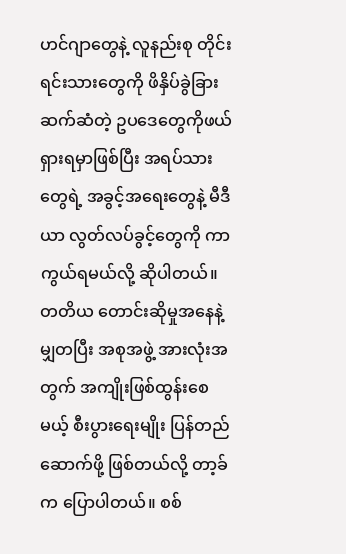ဟင်ဂျာတွေနဲ့ လူနည်းစု တိုင်းရင်းသားတွေကို ဖိနှိပ်ခွဲခြား ဆက်ဆံတဲ့ ဥပဒေတွေကိုဖယ်ရှားရမှာဖြစ်ပြီး အရပ်သားတွေရဲ့ အခွင့်အရေးတွေနဲ့ မီဒီယာ လွတ်လပ်ခွင့်တွေကို ကာကွယ်ရမယ်လို့ ဆိုပါတယ်။
တတိယ တောင်းဆိုမှုအနေနဲ့ မျှတပြီး အစုအဖွဲ့ အားလုံးအတွက် အကျိုးဖြစ်ထွန်းစေမယ့် စီးပွားရေးမျိုး ပြန်တည်ဆောက်ဖို့ ဖြစ်တယ်လို့ တာ့ခ်က ပြောပါတယ်။ စစ်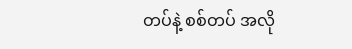တပ်နဲ့ စစ်တပ် အလို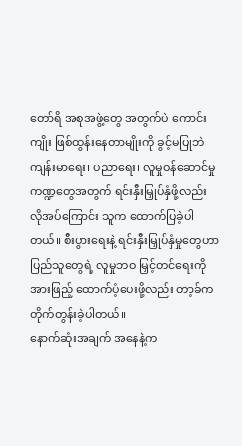တော်ရိ အစုအဖွဲ့တွေ အတွက်ပဲ ကောင်းကျိုး ဖြစ်ထွန်းနေတာမျိုးကို ခွင့်မပြုဘဲ ကျန်းမာရေး၊ ပညာရေး၊ လူမှုဝန်ဆောင်မှု ကဏ္ဍတွေအတွက် ရင်းနှီးမြှုပ်နှံဖို့လည်း လိုအပ်ကြောင်း သူက ထောက်ပြခဲ့ပါတယ်။ စီးပွားရေးနဲ့ ရင်းနှီးမြှုပ်နှံမှုတွေဟာ ပြည်သူတွေရဲ့ လူမှုဘဝ မြှင့်တင်ရေးကို အားဖြည့် ထောက်ပံ့ပေးဖို့လည်း တာ့ခ်က တိုက်တွန်းခဲ့ပါတယ်။
နောက်ဆုံးအချက် အနေနဲ့က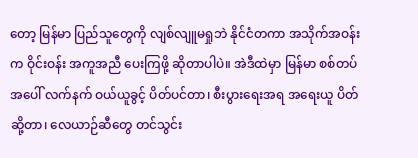တော့ မြန်မာ ပြည်သူတွေကို လျစ်လျူမရှုဘဲ နိုင်ငံတကာ အသိုက်အဝန်းက ဝိုင်းဝန်း အကူအညီ ပေးကြဖို့ ဆိုတာပါပဲ။ အဲဒီထဲမှာ မြန်မာ စစ်တပ်အပေါ် လက်နက် ဝယ်ယူခွင့် ပိတ်ပင်တာ၊ စီးပွားရေးအရ အရေးယူ ပိတ်ဆို့တာ၊ လေယာဉ်ဆီတွေ တင်သွင်း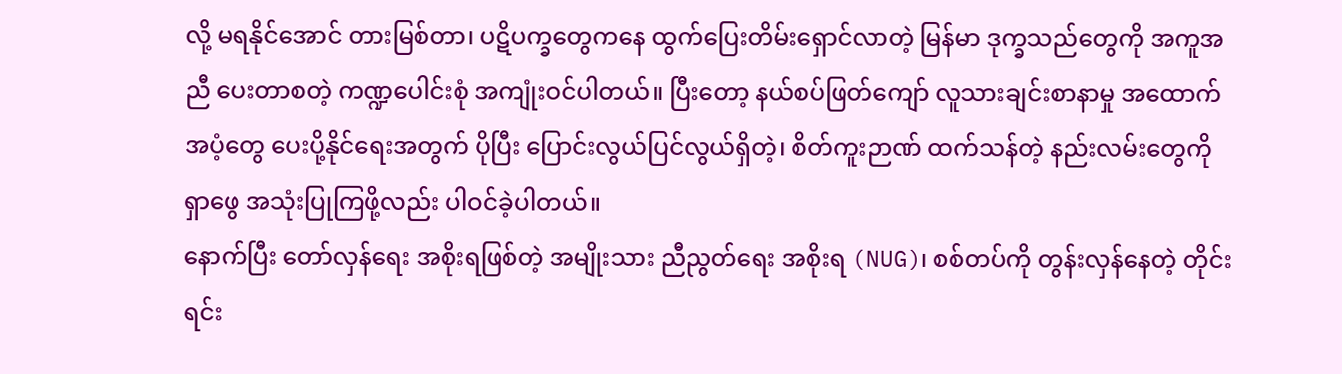လို့ မရနိုင်အောင် တားမြစ်တာ၊ ပဋိပက္ခတွေကနေ ထွက်ပြေးတိမ်းရှောင်လာတဲ့ မြန်မာ ဒုက္ခသည်တွေကို အကူအညီ ပေးတာစတဲ့ ကဏ္ဍပေါင်းစုံ အကျုံးဝင်ပါတယ်။ ပြီးတော့ နယ်စပ်ဖြတ်ကျော် လူသားချင်းစာနာမှု အထောက်အပံ့တွေ ပေးပို့နိုင်ရေးအတွက် ပိုပြီး ပြောင်းလွယ်ပြင်လွယ်ရှိတဲ့၊ စိတ်ကူးဉာဏ် ထက်သန်တဲ့ နည်းလမ်းတွေကို ရှာဖွေ အသုံးပြုကြဖို့လည်း ပါဝင်ခဲ့ပါတယ်။
နောက်ပြီး တော်လှန်ရေး အစိုးရဖြစ်တဲ့ အမျိုးသား ညီညွတ်ရေး အစိုးရ (NUG)၊ စစ်တပ်ကို တွန်းလှန်နေတဲ့ တိုင်းရင်း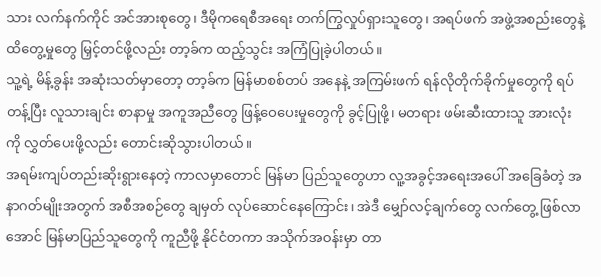သား လက်နက်ကိုင် အင်အားစုတွေ၊ ဒီမိုကရေစီအရေး တက်ကြွလှုပ်ရှားသူတွေ၊ အရပ်ဖက် အဖွဲ့အစည်းတွေနဲ့ ထိတွေ့မှုတွေ မြှင့်တင်ဖို့လည်း တာ့ခ်က ထည့်သွင်း အကြံပြုခဲ့ပါတယ်။
သူ့ရဲ့ မိန့်ခွန်း အဆုံးသတ်မှာတော့ တာ့ခ်က မြန်မာစစ်တပ် အနေနဲ့ အကြမ်းဖက် ရန်လိုတိုက်ခိုက်မှုတွေကို ရပ်တန့်ပြီး လူသားချင်း စာနာမှု အကူအညီတွေ ဖြန့်ဝေပေးမှုတွေကို ခွင့်ပြုဖို့၊ မတရား ဖမ်းဆီးထားသူ အားလုံးကို လွှတ်ပေးဖို့လည်း တောင်းဆိုသွားပါတယ်။
အရမ်းကျပ်တည်းဆိုးရွားနေတဲ့ ကာလမှာတောင် မြန်မာ ပြည်သူတွေဟာ လူ့အခွင့်အရေးအပေါ် အခြေခံတဲ့ အနာဂတ်မျိုးအတွက် အစီအစဉ်တွေ ချမှတ် လုပ်ဆောင်နေကြောင်း၊ အဲဒီ မျှော်လင့်ချက်တွေ လက်တွေ့ ဖြစ်လာအောင် မြန်မာပြည်သူတွေကို ကူညီဖို့ နိုင်ငံတကာ အသိုက်အဝန်းမှာ တာ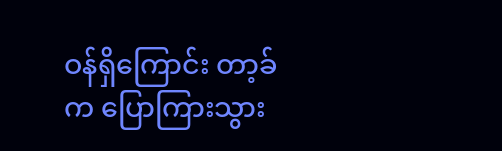ဝန်ရှိကြောင်း တာ့ခ်က ပြောကြားသွား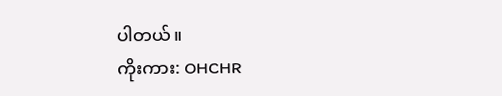ပါတယ်။
ကိုးကား: OHCHR